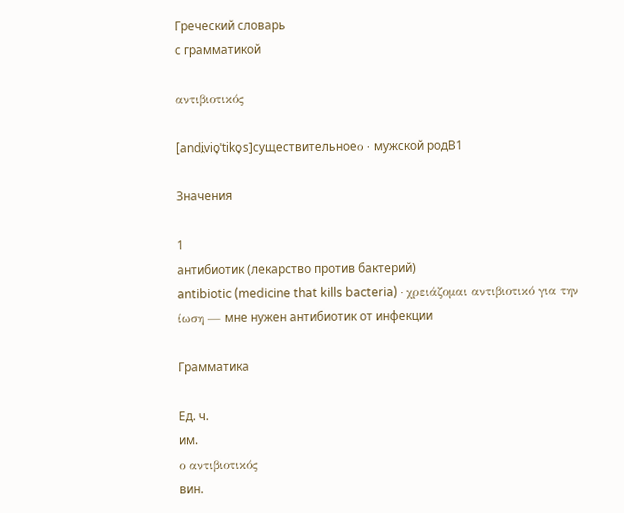Греческий словарь
с грамматикой

αντιβιοτικός

[andi̯vio̞ˈtiko̞s]существительноеο · мужской родB1

Значения

1
антибиотик (лекарство против бактерий)
antibiotic (medicine that kills bacteria) · χρειάζομαι αντιβιοτικό για την ίωση — мне нужен антибиотик от инфекции

Грамматика

Ед. ч.
им.
ο αντιβιοτικός
вин.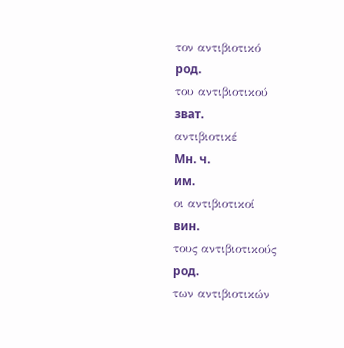τον αντιβιοτικό
род.
του αντιβιοτικού
зват.
αντιβιοτικέ
Мн. ч.
им.
οι αντιβιοτικοί
вин.
τους αντιβιοτικούς
род.
των αντιβιοτικών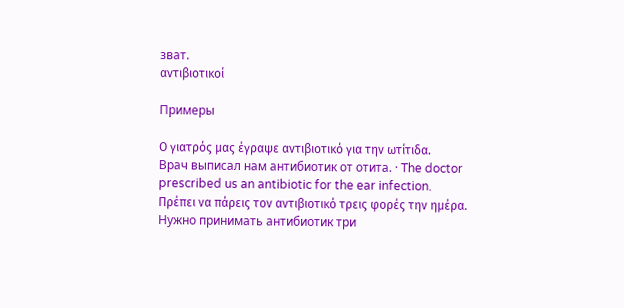зват.
αντιβιοτικοί

Примеры

Ο γιατρός μας έγραψε αντιβιοτικό για την ωτίτιδα.
Врач выписал нам антибиотик от отита. · The doctor prescribed us an antibiotic for the ear infection.
Πρέπει να πάρεις τον αντιβιοτικό τρεις φορές την ημέρα.
Нужно принимать антибиотик три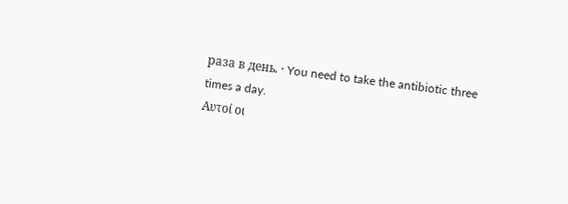раза в день. · You need to take the antibiotic three times a day.
Αυτοί οι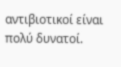αντιβιοτικοί είναι πολύ δυνατοί.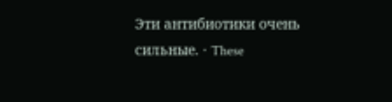Эти антибиотики очень сильные. · These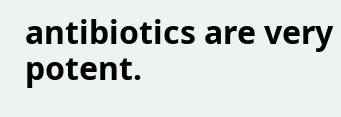antibiotics are very potent.